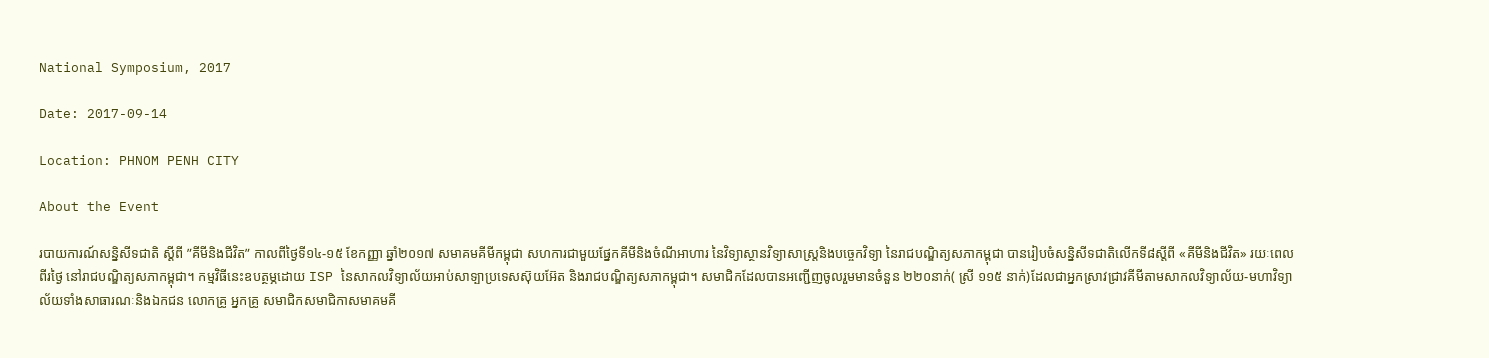National Symposium, 2017

Date: 2017-09-14

Location: PHNOM PENH CITY

About the Event

របាយការណ៍សន្និសីទជាតិ ស្តីពី ”គីមីនិងជីវិត” កាលពីថ្ងៃទី១៤-១៥ ខែកញ្ញា ឆ្នាំ២០១៧ សមាគមគីមីកម្ពុជា សហការជាមួយផ្នែកគីមីនិងចំណីអាហារ នៃវិទ្យាស្ថានវិទ្យាសាស្រ្តនិងបច្ចេកវិទ្យា នៃរាជបណ្ឌិត្យសភាកម្ពុជា បានរៀបចំសន្និសីទជាតិលើកទី៨ស្តីពី «គីមីនិងជីវិត» រយៈពេលពីរថ្ងៃ នៅរាជបណ្ឌិត្យសភាកម្ពុជា។ កម្មវិធីនេះឧបត្ថម្ភដោយ ISP នៃសាកលវិទ្យាល័យអាប់សាទ្បាប្រទេសស៊ុយអ៊ែត និងរាជបណ្ឌិត្យសភាកម្ពុជា។ សមាជិកដែលបានអញ្ជើញចូលរួមមានចំនួន ២២០នាក់( ស្រី ១១៥ នាក់)ដែលជាអ្នកស្រាវជ្រាវគីមីតាមសាកលវិទ្យាល័យ-មហាវិទ្យាល័យទាំងសាធារណៈនិងឯកជន លោកគ្រូ អ្នកគ្រូ សមាជិកសមាជិកាសមាគមគី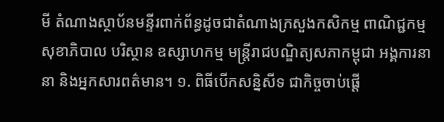មី តំណាងស្ថាប័នមន្ទីរពាក់ព័ន្ធដូចជាតំណាងក្រសួងកសិកម្ម ពាណិជ្ជកម្ម សុខាភិបាល បរិស្ថាន ឧស្សាហកម្ម មន្រ្តីរាជបណ្ឌិត្យសភាកម្ពុជា អង្គការនានា និងអ្នកសារពត៌មាន។ ១. ពិធីបើកសន្និសីទ ជាកិច្ចចាប់ផ្តើ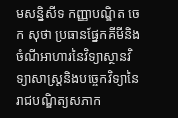មសន្និសីទ កញ្ញាបណ្ឌិត ចេក សុថា ប្រធានផ្នែកគីមីនិងចំណីអាហារនៃវិទ្យាស្ថានវិទ្យាសាស្រ្តនិងបច្ចេកវិទ្យានៃរាជបណ្ឌិត្យសភាក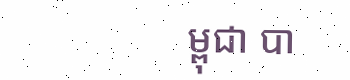ម្ពុជា បា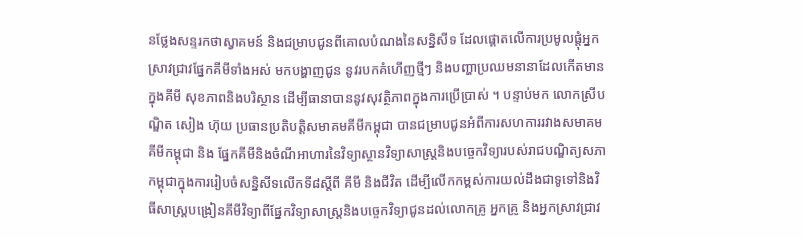នថ្លែងសន្ទរកថាស្វាគមន៍ និងជម្រាបជូនពីគោលបំណងនៃសន្និសីទ ដែលផ្តោតលើការប្រមូលផ្តុំអ្នកស្រាវជ្រាវផ្នែកគីមីទាំងអស់ មកបង្ហាញជូន នូវរបកគំហើញថ្មីៗ និងបញ្ហាប្រឈមនានាដែលកើតមានក្នុងគីមី សុខភាពនិងបរិស្ថាន ដើម្បីធានាបាននូវសុវត្ថិភាពក្នុងការប្រើប្រាស់ ។ បន្ទាប់មក លោកស្រីបណ្ឌិត សៀង ហ៊ុយ ប្រធានប្រតិបត្តិសមាគមគីមីកម្ពុជា បានជម្រាបជូនអំពីការសហការរវាងសមាគមគីមីកម្ពុជា និង ផ្នែកគីមីនិងចំណីអាហារនៃវិទ្យាស្ថានវិទ្យាសាស្ត្រនិងបច្ចេកវិទ្យារបស់រាជបណ្ឌិត្យសភាកម្ពុជាក្នុងការរៀបចំសន្និសីទលើកទី៨ស្តីពី គីមី និងជីវិត ដើម្បីលើកកម្ពស់ការយល់ដឹងជាទូទៅនិងវិធីសាស្រ្តបង្រៀនគីមីវិទ្យាពីផ្នែកវិទ្យាសាស្រ្តនិងបច្ចេកវិទ្យាជូនដល់លោកគ្រូ អ្នកគ្រូ និងអ្នកស្រាវជ្រាវ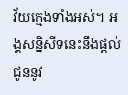វ័យក្មេងទាំងអស់។ អង្គសន្និសីទនេះនឹងផ្តល់ជូននូវ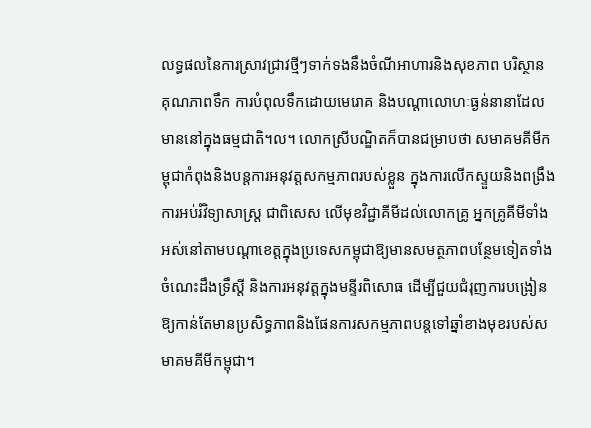លទ្ធផលនៃការស្រាវជ្រាវថ្មីៗទាក់ទងនឹងចំណីអាហារនិងសុខភាព បរិស្ថាន គុណភាពទឹក ការបំពុលទឹកដោយមេរោគ និងបណ្ដាលោហៈធ្ងន់នានាដែលមាននៅក្នុងធម្មជាតិ។ល។ លោកស្រីបណ្ឌិតក៏បានជម្រាបថា សមាគមគីមីកម្ពុជាកំពុងនិងបន្តការអនុវត្តសកម្មភាពរបស់ខ្លួន ក្នុងការលើកស្ទួយនិងពង្រឹងការអប់រំវិទ្យាសាស្រ្ត ជាពិសេស លើមុខវិជ្ជាគីមីដល់លោកគ្រូ អ្នកគ្រូគីមីទាំងអស់នៅតាមបណ្តាខេត្តក្នុងប្រទេសកម្ពុជាឱ្យមានសមត្ថភាពបន្ថែមទៀតទាំងចំណេះដឹងទ្រឹស្តី និងការអនុវត្តក្នុងមន្ទីរពិសោធ ដើម្បីជួយជំរុញការបង្រៀនឱ្យកាន់តែមានប្រសិទ្ធភាពនិងផែនការសកម្មភាពបន្តទៅឆ្នាំខាងមុខរបស់សមាគមគីមីកម្ពុជា។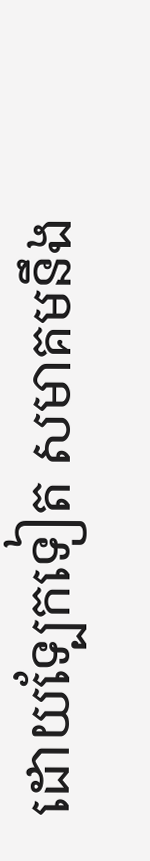ដោយទ្បែកទៀត សមាគមនឹង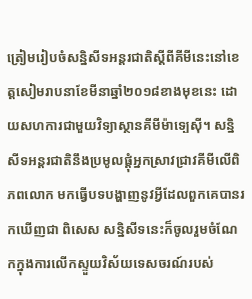ត្រៀមរៀបចំសន្និសីទអន្តរជាតិស្តីពីគីមីនេះនៅខេត្តសៀមរាបនាខែមីនាឆ្នាំ២០១៨ខាងមុខនេះ ដោយសហការជាមួយវិទ្យាស្ថានគីមីម៉ាទ្បេស៊ី។ សន្និសីទអន្តរជាតិនឹងប្រមូលផ្តុំអ្នកស្រាវជ្រាវគីមីលើពិភពលោក មកធ្វើបទបង្ហាញនូវអ្វីដែលពួកគេបានរកឃើញជា ពិសេស សន្និសីទនេះក៏ចូលរួមចំណែកក្នុងការលើកស្ទួយវិស័យទេសចរណ៍របស់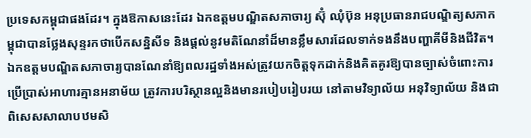ប្រទេសកម្ពុជាផងដែរ។ ក្នុងឱកាសនេះដែរ ឯកឧត្តមបណ្ឌិតសភាចារ្យ ស៊ុំ ឈុំប៊ុន អនុប្រធានរាជបណ្ឌិត្យសភាកម្ពុជាបានថ្លែងសុន្ទរកថាបើកសន្និសីទ និងផ្តល់នូវមតិណែនាំដ៏មានខ្លឹមសារដែលទាក់ទងនឹងបញ្ហាគីមីនិងជីវិត។ ឯកឧត្តមបណ្ឌិតសភាចារ្យបានណែនាំឱ្យពលរដ្ឋទាំងអស់ត្រូវយកចិត្តទុកដាក់និងគិតគូរឱ្យបានច្បាស់ចំពោះការប្រើប្រាស់អាហារគ្មានអនាម័យ ត្រូវការបរិស្ថានល្អនិងមានរបៀបរៀបរយ នៅតាមវិទ្យាល័យ អនុវិទ្យាល័យ និងជាពិសេសសាលាបឋមសិ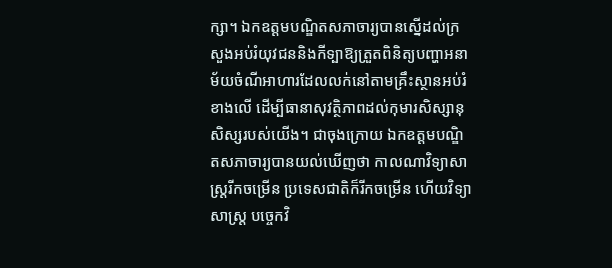ក្សា។ ឯកឧត្តមបណ្ឌិតសភាចារ្យបានស្នើដល់ក្រសួងអប់រំយុវជននិងកីទ្បាឱ្យត្រួតពិនិត្យបញ្ហាអនាម័យចំណីអាហារដែលលក់នៅតាមគ្រឹះស្ថានអប់រំខាងលើ ដើម្បីធានាសុវត្ថិភាពដល់កុមារសិស្សានុសិស្សរបស់យើង។ ជាចុងក្រោយ ឯកឧត្តមបណ្ឌិតសភាចារ្យបានយល់ឃើញថា កាលណាវិទ្យាសាស្រ្តរីកចម្រើន ប្រទេសជាតិក៏រីកចម្រើន ហើយវិទ្យាសាស្រ្ត បច្ចេកវិ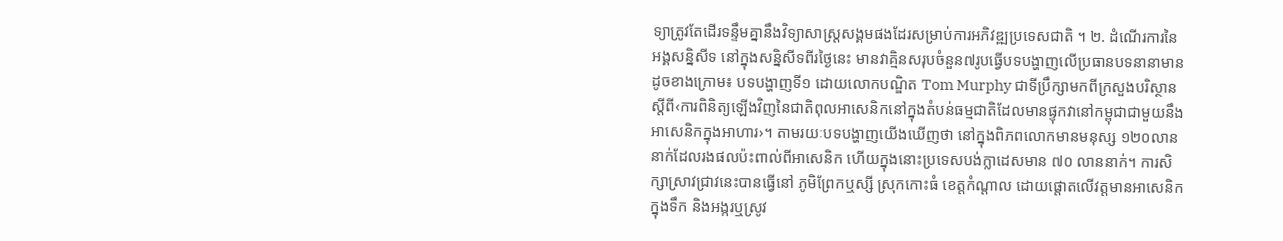ទ្យាត្រូវតែដើរទន្ទឹមគ្នានឹងវិទ្យាសាស្រ្តសង្គមផងដែរសម្រាប់ការអភិវឌ្ឍប្រទេសជាតិ ។ ២. ដំណើរការនៃអង្គសន្និសីទ នៅក្នុងសន្និសីទពីរថ្ងៃនេះ មានវាគ្មិនសរុបចំនួន៧រូបធ្វើបទបង្ហាញលើប្រធានបទនានាមានដូចខាងក្រោម៖ បទបង្ហាញទី១ ដោយលោកបណ្ឌិត Tom Murphy ជាទីប្រឹក្សាមកពីក្រសួងបរិស្ថានស្តីពី‹ការពិនិត្យឡើងវិញនៃជាតិពុលអាសេនិកនៅក្នុងតំបន់ធម្មជាតិដែលមានផ្ទុកវានៅកម្ពុជាជាមួយនឹងអាសេនិកក្នុងអាហារ›។ តាមរយៈបទបង្ហាញយើងឃើញថា នៅក្នុងពិភពលោកមានមនុស្ស ១២០លាននាក់ដែលរងផលប៉ះពាល់ពីអាសេនិក ហើយក្នុងនោះប្រទេសបង់ក្លាដេសមាន ៧០ លាននាក់។ ការសិក្សាស្រាវជ្រាវនេះបានធ្វើនៅ ភូមិព្រែកឬស្សី ស្រុកកោះធំ ខេត្តកំណ្តាល ដោយផ្តោតលើវត្តមានអាសេនិកក្នុងទឹក និងអង្ករឬស្រូវ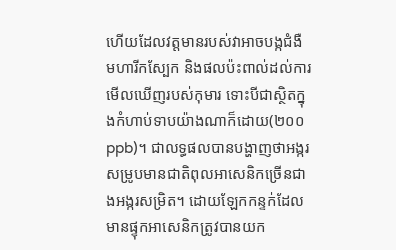ហើយដែលវត្តមានរបស់វាអាចបង្កជំងឺ មហារីកស្បែក និងផលប៉ះពាល់ដល់ការមើលឃើញរបស់កុមារ ទោះបីជាស្ថិតក្នុងកំហាប់ទាបយ៉ាងណាក៏ដោយ(២០០ppb)។ ជាលទ្ធផលបានបង្ហាញថាអង្ករសម្រូបមានជាតិពុលអាសេនិកច្រើនជាងអង្ករសម្រិត។ ដោយឡែកកន្ទក់ដែលមានផ្ទុកអាសេនិកត្រូវបានយក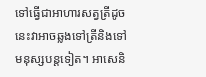ទៅធ្វើជាអាហារសត្វត្រីដូចនេះវាអាចឆ្លងទៅត្រីនិងទៅមនុស្សបន្តទៀត។ អាសេនិ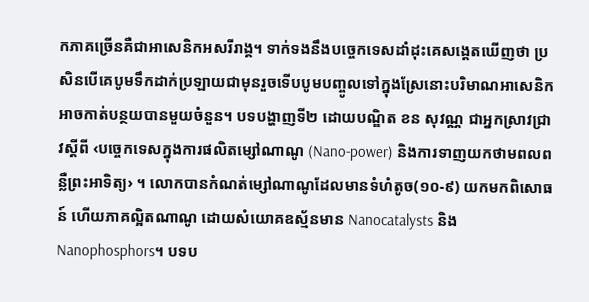កភាគច្រើនគឺជាអាសេនិកអសរីរាង្គ។ ទាក់ទងនឹងបច្ចេកទេសដាំដុះគេសង្តេតឃើញថា ប្រសិនបើគេបូមទឹកដាក់ប្រឡាយជាមុនរួចទើបបូមបញ្ចូលទៅក្នុងស្រែនោះបរិមាណអាសេនិកអាចកាត់បន្ថយបានមួយចំនួន។ បទបង្ហាញទី២ ដោយបណ្ឌិត ខន សុវណ្ណ ជាអ្នកស្រាវជ្រាវស្តីពី ‹បច្ចេកទេសក្នុងការផលិតម្សៅណាណូ (Nano-power) និងការទាញយកថាមពលពន្លឺព្រះអាទិត្យ› ។ លោកបានកំណត់ម្សៅណាណូដែលមានទំហំតូច(១០-៩) យកមកពិសោធន៍ ហើយភាគល្អិតណាណូ ដោយសំយោគឧស្ម័នមាន Nanocatalysts និង Nanophosphors។ បទប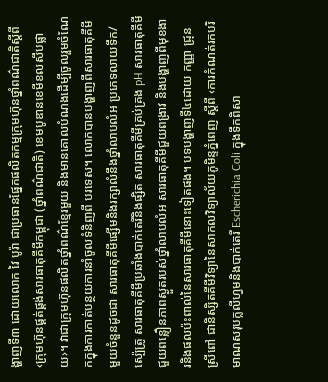ង្ហាញទី៣ ដោយលោក វៃ បូរ៉ា ជាប្រធានផ្នែកផលិតកម្មក្រុមហ៊ុនថ្នាំពណ៌ជាតិស្តីពី ‹ក្រុមហ៊ុនផ្គត់ផ្គង់សារធាតុគីមីកម្ពុជា (ថ្នាំពណ៌ជាតិ) ខេមបូឌានខេមីខលសឹបផ្លាយ›។ វាជាក្រុមហ៊ុនផលិតថ្នាំពណ៌ខ្មែរមួយ និងមានគោលបំណងដើម្បីចូលរួមចំណែកក្នុងការកាត់បន្ថយការនាំចូលទំនិញពី បរទេស។ លោកបានបង្ហាញពីសារធាតុគីមីមួយចំនួនដូចជា សារធាតុគីមីផ្សើមនិងរក្សាលំនឹងថ្នាំលាបលំអ ប្រភេទលាយទឹក/ស្ប៉េត្រូ សារធាតុគីមីប្រឆាំងបាក់តេរីនិងផ្សិត សារធាតុគីមីគ្រប់គ្រង pH សារធាតុគីមីជួយពន្លឿនភាពស្ងួតរបស់ថ្នាំលាបលំអ សារធាតុគីមីជួយពង្រាវ និងបង្ហាញពីមុខងារនិងផលប៉ះពាល់នៃសារធាតុគីមីនោះទៀតផង។ បទបង្ហាញទី៤ដោយ កញ្ញា ជ្រុន ស្រីពៅ ជានិស្សិតគីមីវិទ្យានៃសាកលវិទ្យាល័យភូមិន្ទភ្នំពេញ ស្តីពី ‹ការកំណត់រកបរិមាណសរុបក្លលីហ្វមនិងបាក់តេរី Escherichia Coli ក្នុងទឹកពិសា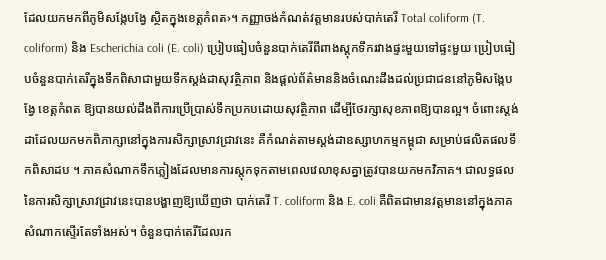ដែលយកមកពីភូមិសង្កែបង្វែ ស្ថិតក្នុងខេត្តកំពត›។ កញ្ញាចង់កំណត់វត្តមានរបស់បាក់តេរី Total coliform (T. coliform) និង Escherichia coli (E. coli) ប្រៀបធៀបចំនួនបាក់តេរីពីពាងស្តុកទឹករវាងផ្ទះមួយទៅផ្ទះមួយ ប្រៀបធៀបចំនួនបាក់តេរីក្នុងទឹកពិសាជាមួយទឹកស្តង់ដាសុវត្ថិភាព និងផ្តល់ព័ត៌មាននិងចំណេះដឹងដល់ប្រជាជននៅភូមិសង្កែបង្វែ ខេត្តកំពត ឱ្យបានយល់ដឹងពីការប្រើប្រាស់ទឹកប្រកបដោយសុវត្ថិភាព ដើម្បីថែរក្សាសុខភាពឱ្យបានល្អ។ ចំពោះស្តង់ដាដែលយកមកពិភាក្សានៅក្នុងការសិក្សាស្រាវជ្រាវនេះ គឺកំណត់តាមស្តង់ដាឧស្សាហកម្មកម្ពុជា សម្រាប់ផលិតផលទឹកពិសាដប ។ ភាគសំណាកទឹកភ្លៀងដែលមានការស្តុកទុកតាមពេលវេលាខុសគ្នាត្រូវបានយកមកវិភាគ។ ជាលទ្ធផលនៃការសិក្សាស្រាវជ្រាវនេះបានបង្ហាញឱ្យឃើញថា បាក់តេរី T. coliform និង E. coli គឺពិតជាមានវត្តមាននៅក្នុងភាគសំណាកស្ទើរតែទាំងអស់។ ចំនួនបាក់តេរីដែលរក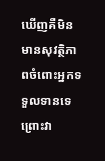ឃើញគឺមិនមានសុវត្ថិភាពចំពោះអ្នកទទួលទានទេព្រោះវា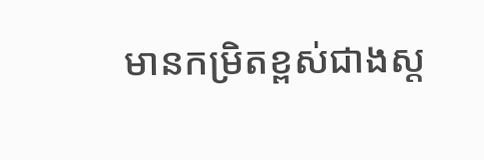មានកម្រិតខ្ពស់ជាងស្ត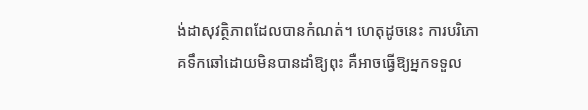ង់ដាសុវត្ថិភាពដែលបានកំណត់។ ហេតុដូចនេះ ការបរិភោគទឹកឆៅដោយមិនបានដាំឱ្យពុះ គឺអាចធ្វើឱ្យអ្នកទទួល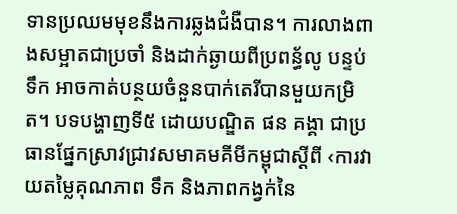ទានប្រឈមមុខនឹងការឆ្លងជំងឺបាន។ ការលាងពាងសម្អាតជាប្រចាំ និងដាក់ឆ្ងាយពីប្រពន្ធ័លូ បន្ទប់ទឹក អាចកាត់បន្ថយចំនួនបាក់តេរីបានមួយកម្រិត។ បទបង្ហាញទី៥ ដោយបណ្ឌិត ផន គង្គា ជាប្រធានផ្នែកស្រាវជ្រាវសមាគមគីមីកម្ពុជាស្តីពី ‹ការវាយតម្លៃគុណភាព ទឹក និងភាពកង្វក់នៃ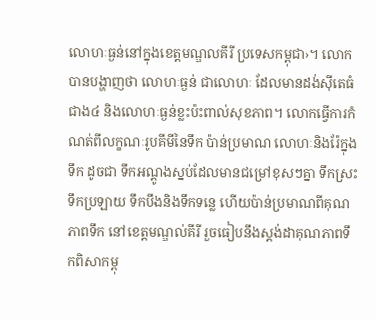លោហៈធ្ងន់នៅក្នុងខេត្តមណ្ឌលគីរី ប្រទេសកម្ពុជា›។ លោកបានបង្ហាញថា លោហៈធ្ងន់ ជាលោហៈ ដែលមានដង់ស៊ីតេធំជាង៤ និងលោហៈធ្ងន់ខ្លះប៉ះពាល់សុខភាព។ លោកធ្វើការកំណត់ពីលក្ខណៈរូបគីមីនៃទឹក ប៉ាន់ប្រមាណ លោហៈនិងរ៉ែក្នុងទឹក ដូចជា ទឹកអណ្តូងស្នប់ដែលមានជម្រៅខុសៗគ្នា ទឹកស្រះ ទឹកប្រឡាយ ទឹកបឹងនិងទឹកទន្លេ ហើយប៉ាន់ប្រមាណពីគុណភាពទឹក នៅខេត្តមណ្ឌល់គីរី រួចធៀបនឹងស្ដង់ដាគុណភាពទឹកពិសាកម្ពុ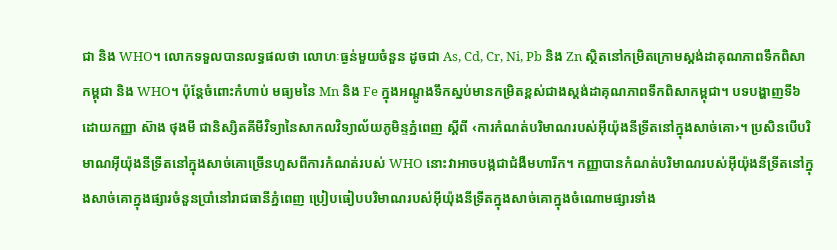ជា និង WHO។ លោកទទួលបានលទ្ធផលថា លោហៈធ្ងន់មួយចំនួន ដូចជា As, Cd, Cr, Ni, Pb និង Zn ស្ថិតនៅកម្រិតក្រោមស្តង់ដាគុណភាពទឹកពិសាកម្ពុជា និង WHO។ ប៉ុន្តែចំពោះកំហាប់ មធ្យមនៃ Mn និង Fe ក្នុងអណ្តូងទឹកស្នប់មានកម្រិតខ្ពស់ជាងស្តង់ដាគុណភាពទឹកពិសាកម្ពុជា។ បទបង្ហាញទី៦ ដោយកញ្ញា ស៊ាង ថុងមី ជានិស្សិតគីមីវិទ្យានៃសាកលវិទ្យាល័យភូមិន្ទភ្នំពេញ ស្តីពី ‹ការកំណត់បរិមាណរបស់អ៊ីយ៉ុងនីទ្រីតនៅក្នុងសាច់គោ›។ ប្រសិនបើបរិមាណអ៊ីយ៉ុងនីទ្រីតនៅក្នុងសាច់គោច្រើនហួសពីការកំណត់របស់ WHO នោះវាអាចបង្កជាជំងឺមហារីក។ កញ្ញាបានកំណត់បរិមាណរបស់អ៊ីយ៉ុងនីទ្រីតនៅក្នុងសាច់គោក្នុងផ្សារចំនួនប្រាំនៅរាជធានីភ្នំពេញ ប្រៀបធៀបបរិមាណរបស់អ៊ីយ៉ុងនីទ្រីតក្នុងសាច់គោក្នុងចំណោមផ្សារទាំង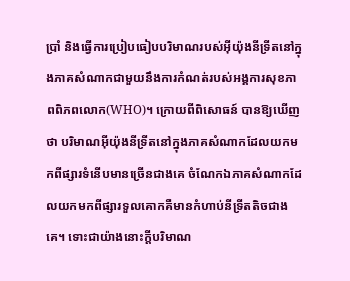ប្រាំ និងធ្វើការប្រៀបធៀបបរិមាណរបស់អ៊ីយ៉ុងនីទ្រីតនៅក្នុងភាគសំណាកជាមួយនឹងការកំណត់របស់អង្គការសុខភាពពិភពលោក(WHO)។ ក្រោយពីពិសោធន៍ បានឱ្យឃើញថា បរិមាណអ៊ីយ៉ុងនីទ្រីតនៅក្នុងភាគសំណាកដែលយកមកពីផ្សារទំនើបមានច្រើនជាងគេ ចំណែកឯភាគសំណាកដែលយកមកពីផ្សារទួលគោកគឺមានកំហាប់នីទ្រីតតិចជាងគេ។ ទោះជាយ៉ាងនោះក្តីបរិមាណ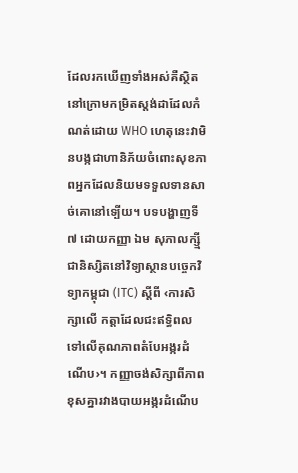ដែលរកឃើញទាំងអស់គឺស្ថិតនៅក្រោមកម្រិតស្តង់ដាដែលកំណត់ដោយ WHO ហេតុនេះវាមិនបង្កជាហានិភ័យចំពោះសុខភាពអ្នកដែលនិយមទទួលទានសាច់គោនៅទ្បើយ។ បទបង្ហាញទី៧ ដោយកញ្ញា ឯម សុភាលក្ស្មី ជានិស្សិតនៅវិទ្យាស្ថានបច្ចេកវិទ្យាកម្ពុជា (ITC) ស្តីពី ‹ការសិក្សាលើ កត្តាដែលជះឥទ្ធិពលទៅលើគុណភាពតំបែអង្ករដំណើប›។ កញ្ញាចង់សិក្សាពីភាពខុសគ្នារវាងបាយអង្ករដំណើប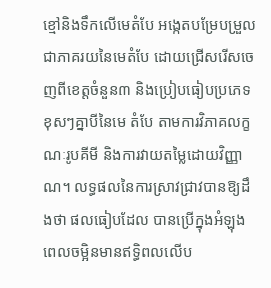ខ្មៅនិងទឹកលើមេតំបែ អង្កេតបម្រែបម្រួលជាភាគរយនៃមេតំបែ ដោយជ្រើសរើសចេញពីខេត្តចំនួន៣ និងប្រៀបធៀបប្រភេទខុសៗគ្នាបីនៃមេ តំបែ តាមការវិភាគលក្ខណៈរូបគីមី និងការវាយតម្លៃដោយវិញ្ញាណ។ លទ្ធផលនៃការស្រាវជ្រាវបានឱ្យដឹងថា ផលធៀបដែល បានប្រើក្នុងអំឡុងពេលចម្អិនមានឥទ្ធិពលលើប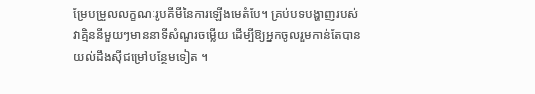ម្រែបម្រួលលក្ខណៈរូបគីមីនៃការឡើងមេតំបែ។ គ្រប់បទបង្ហាញរបស់វាគ្មិននីមួយៗមាននាទីសំណួរចម្លើយ ដើម្បីឱ្យអ្នកចូលរួមកាន់តែបានយល់ដឹងស៊ីជម្រៅបន្ថែមទៀត ។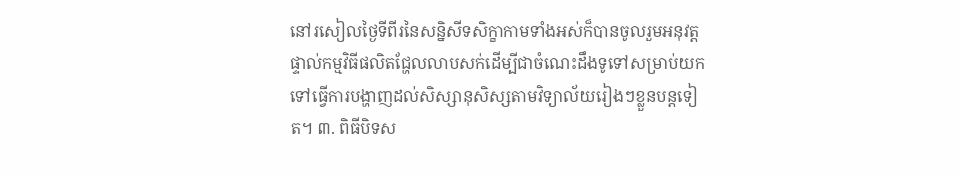នៅរសៀលថ្ងៃទីពីរនៃសន្និសីទសិក្ខាកាមទាំងអស់ក៏បានចូលរួមអនុវត្តផ្ទាល់កម្មវិធីផលិតជ្ហែលលាបសក់ដើម្បីជាចំណេះដឹងទូទៅសម្រាប់យកទៅធ្វើការបង្ហាញដល់សិស្សានុសិស្សតាមវិទ្យាល័យរៀងៗខ្លួនបន្តទៀត។ ៣. ពិធីបិទស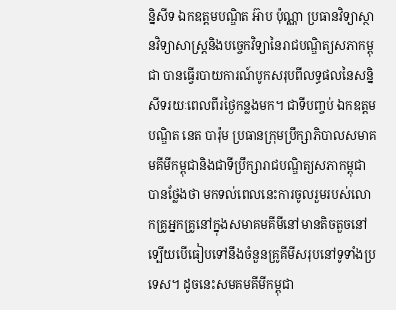ន្និសីទ ឯកឧត្តមបណ្ឌិត អ៊ាប ប៉ុណ្ណា ប្រធានវិទ្យាស្ថានវិទ្យាសាស្រ្តនិងបច្ចេកវិទ្យានៃរាជបណ្ឌិត្យសភាកម្ពុជា បានធ្វើរបាយការណ៍បូកសរុបពីលទ្ធផលនៃសន្និសីទរយៈពេលពីរថ្ងៃកន្លងមក។ ជាទីបញ្ចប់ ឯកឧត្តមបណ្ឌិត នេត បារ៉ុម ប្រធានក្រុមប្រឹក្សាភិបាលសមាគមគីមីកម្ពុជានិងជាទីប្រឹក្សារាជបណ្ឌិត្យសភាកម្ពុជាបានថ្លែងថា មកទល់ពេលនេះការចូលរួមរបស់លោកគ្រូអ្នកគ្រូនៅក្នុងសមាគមគីមីនៅមានតិចតួចនៅទ្បើយបើធៀបទៅនឹងចំនួនគ្រូគីមីសរុបនៅទូទាំងប្រទេស។ ដូចនេះសមគមគីមីកម្ពុជា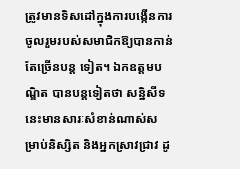ត្រូវមានទិសដៅក្នុងការបង្កើនការចូលរួមរបស់សមាជិកឱ្យបានកាន់តែច្រើនបន្ត ទៀត។ ឯកឧត្តមបណ្ឌិត បានបន្តទៀតថា សន្និសីទនេះមានសារៈសំខាន់ណាស់សម្រាប់និស្សិត និងអ្នកស្រាវជ្រាវ ដូ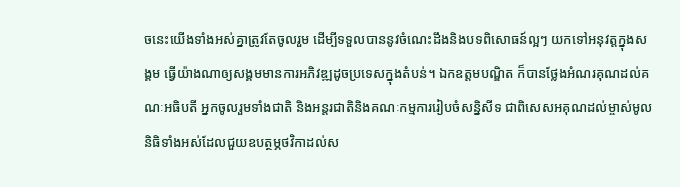ចនេះយើងទាំងអស់គ្នាត្រូវតែចូលរួម ដើម្បីទទួលបាននូវចំណេះដឹងនិងបទពិសោធន៍ល្អៗ យកទៅអនុវត្តក្នុងសង្គម ធ្វើយ៉ាងណាឲ្យសង្គមមានការអភិវឌ្ឍដូចប្រទេសក្នុងតំបន់។ ឯកឧត្តមបណ្ឌិត ក៏បានថ្លែងអំណរគុណដល់គណៈអធិបតី អ្នកចូលរួមទាំងជាតិ និងអន្តរជាតិនិងគណៈកម្មការរៀបចំសន្និសីទ ជាពិសេសអគុណដល់ម្ចាស់មូលនិធិទាំងអស់ដែលជួយឧបត្ថម្ភថវិកាដល់ស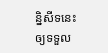ន្និសីទនេះឲ្យទទួល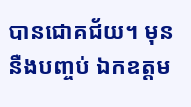បានជោគជ័យ។ មុននឺងបញ្ចប់ ឯកឧត្តម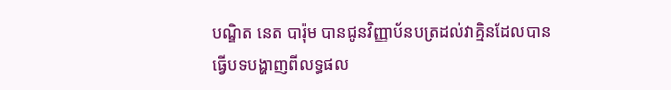បណ្ឌិត នេត បារ៉ុម បានជូនវិញ្ញាប័នបត្រដល់វាគ្មិនដែលបានធ្វើបទបង្ហាញពីលទ្ធផល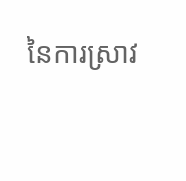នៃការស្រាវ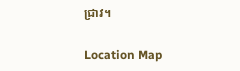ជ្រាវ។

Location Map